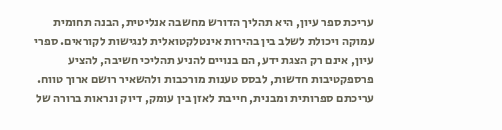עריכת ספר עיון, היא תהליך הדורש מחשבה אנליטית, הבנה תחומית עמוקה ויכולת לשלב בין בהירות אינטלקטואלית לנגישות לקוראים. ספרי עיון, אינם רק הצגת ידע, הם בנויים להניע תהליכי חשיבה, להציע פרספקטיבות חדשות, לבסס טענות מורכבות ולהשאיר רושם ארוך טווח. עריכתם ספרותית ומבנית, חייבת לאזן בין עומק, דיוק ונראות ברורה של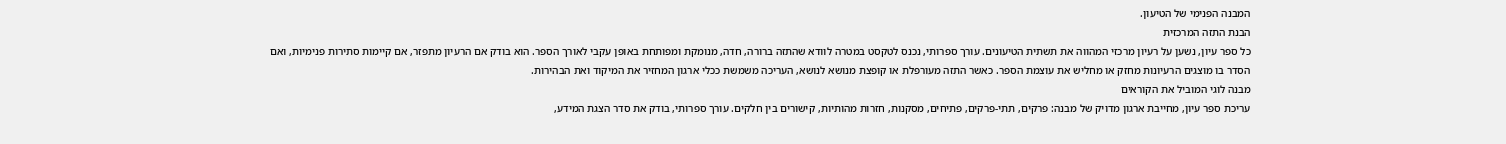המבנה הפנימי של הטיעון.
הבנת התזה המרכזית
כל ספר עיון, נשען על רעיון מרכזי המהווה את תשתית הטיעונים. עורך ספרותי, נכנס לטקסט במטרה לוודא שהתזה ברורה, חדה, מנומקת ומפותחת באופן עקבי לאורך הספר. הוא בודק אם הרעיון מתפזר, אם קיימות סתירות פנימיות, ואם הסדר בו מוצגים הרעיונות מחזק או מחליש את עוצמת הספר. כאשר התזה מעורפלת או קופצת מנושא לנושא, העריכה משמשת ככלי ארגון המחזיר את המיקוד ואת הבהירות.
מבנה לוגי המוביל את הקוראים
עריכת ספר עיון, מחייבת ארגון מדויק של מבנה: פרקים, תתי-פרקים, פתיחים, מסקנות, חזרות מהותיות, קישורים בין חלקים. עורך ספרותי, בודק את סדר הצגת המידע,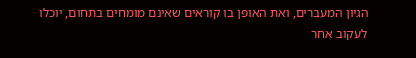הגיון המעברים, ואת האופן בו קוראים שאינם מומחים בתחום, יוכלו לעקוב אחר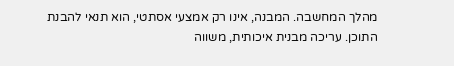מהלך המחשבה. המבנה, אינו רק אמצעי אסתטי, הוא תנאי להבנת התוכן. עריכה מבנית איכותית, משווה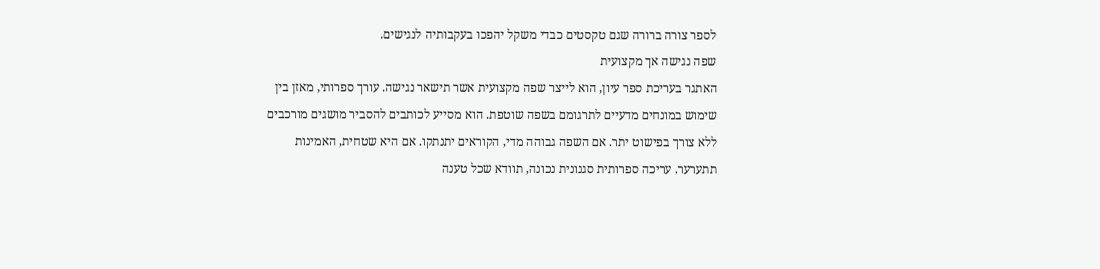לספר צורה ברורה שגם טקסטים כבדי משקל יהפכו בעקבותיה לנגישים.
שפה נגישה אך מקצועית
האתגר בעריכת ספר עיון, הוא לייצר שפה מקצועית אשר תישאר נגישה. עורך ספרותי, מאזן בין שימוש במונחים מדעיים לתרגומם בשפה שוטפת. הוא מסייע לכותבים להסביר מושגים מורכבים ללא צורך בפישוט יתר. אם השפה גבוהה מדי, הקוראים יתנתקו. אם היא שטחית, האמינות תתערער. עריכה ספרותית סגנונית נכונה, תוודא שכל טענה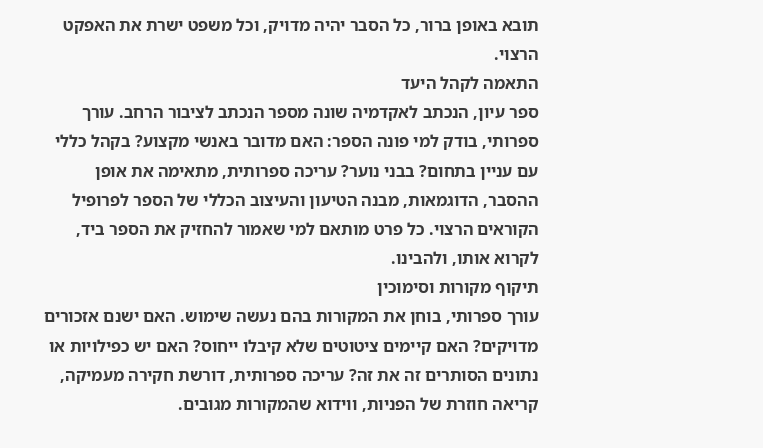תובא באופן ברור, כל הסבר יהיה מדויק, וכל משפט ישרת את האפקט הרצוי.
התאמה לקהל היעד
ספר עיון, הנכתב לאקדמיה שונה מספר הנכתב לציבור הרחב. עורך ספרותי, בודק למי פונה הספר: האם מדובר באנשי מקצוע? בקהל כללי עם עניין בתחום? בבני נוער? עריכה ספרותית, מתאימה את אופן ההסבר, הדוגמאות, מבנה הטיעון והעיצוב הכללי של הספר לפרופיל הקוראים הרצוי. כל פרט מותאם למי שאמור להחזיק את הספר ביד, לקרוא אותו, ולהבינו.
תיקוף מקורות וסימוכין
עורך ספרותי, בוחן את המקורות בהם נעשה שימוש. האם ישנם אזכורים מדויקים? האם קיימים ציטוטים שלא קיבלו ייחוס? האם יש כפילויות או נתונים הסותרים זה את זה? עריכה ספרותית, דורשת חקירה מעמיקה, קריאה חוזרת של הפניות, ווידוא שהמקורות מגובים.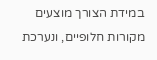במידת הצורך מוצעים מקורות חלופיים, ונערכת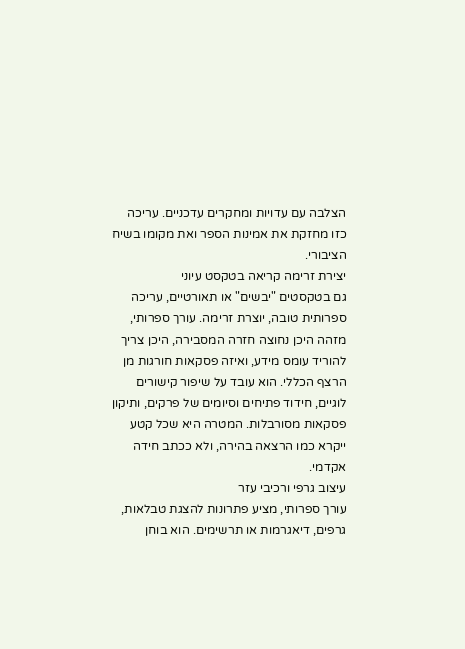הצלבה עם עדויות ומחקרים עדכניים. עריכה כזו מחזקת את אמינות הספר ואת מקומו בשיח הציבורי.
יצירת זרימה קריאה בטקסט עיוני
גם בטקסטים "יבשים" או תאורטיים, עריכה ספרותית טובה, יוצרת זרימה. עורך ספרותי, מזהה היכן נחוצה חזרה המסבירה, היכן צריך להוריד עומס מידע, ואיזה פסקאות חורגות מן הרצף הכללי. הוא עובד על שיפור קישורים לוגיים, חידוד פתיחים וסיומים של פרקים, ותיקון פסקאות מסורבלות. המטרה היא שכל קטע ייקרא כמו הרצאה בהירה, ולא ככתב חידה אקדמי.
עיצוב גרפי ורכיבי עזר
עורך ספרותי, מציע פתרונות להצגת טבלאות, גרפים, דיאגרמות או תרשימים. הוא בוחן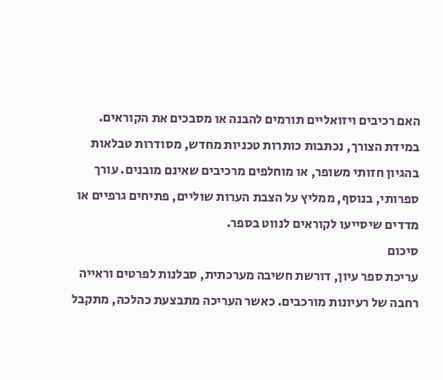האם רכיבים ויזואליים תורמים להבנה או מסבכים את הקוראים. במידת הצורך, נכתבות כותרות טכניות מחדש, מסודרות טבלאות בהגיון חזותי משופר, או מוחלפים מרכיבים שאינם מובנים. עורך ספרותי, בנוסף, ממליץ על הצבת הערות שוליים, פתיחים גרפיים או מדדים שיסייעו לקוראים לנווט בספר.
סיכום
עריכת ספר עיון, דורשת חשיבה מערכתית, סבלנות לפרטים וראייה רחבה של רעיונות מורכבים. כאשר העריכה מתבצעת כהלכה, מתקבל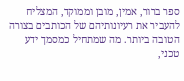ספר ברור, אמין, מובן וממוקד, המצליח להעביר את רעיונותיהם של הכותבים בצורה הטובה ביותר. מה שמתחיל כמסמך ידע טכני,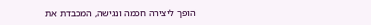הופך ליצירה חכמה ונגישה, המכבדת את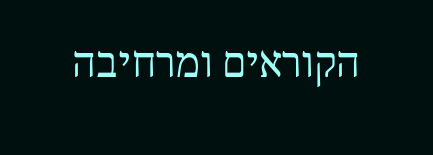הקוראים ומרחיבה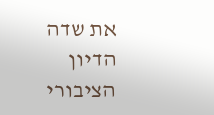את שדה הדיון הציבורי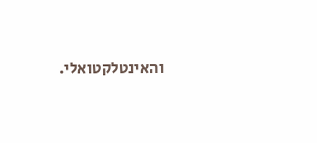והאינטלקטואלי.